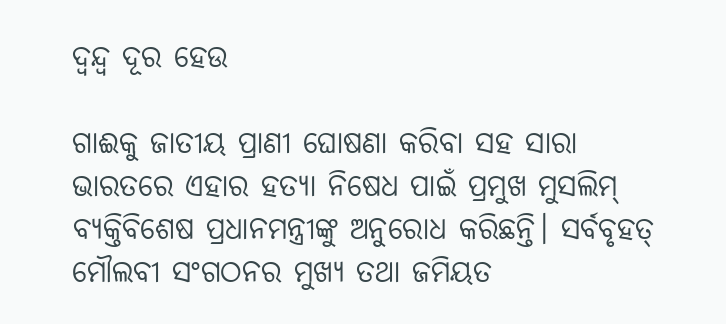ଦ୍ୱନ୍ଦ୍ୱ ଦୂର ହେଉ

ଗାଈକୁ ଜାତୀୟ ପ୍ରାଣୀ ଘୋଷଣା କରିବା ସହ ସାରା ଭାରତରେ ଏହାର ହତ୍ୟା ନିଷେଧ ପାଇଁ ପ୍ରମୁଖ ମୁସଲିମ୍‌ ବ୍ୟକ୍ତିବିଶେଷ ପ୍ରଧାନମନ୍ତ୍ରୀଙ୍କୁ ଅନୁରୋଧ କରିଛନ୍ତି। ସର୍ବବୃହତ୍‌ ମୌଲବୀ ସଂଗଠନର ମୁଖ୍ୟ ତଥା ଜମିୟତ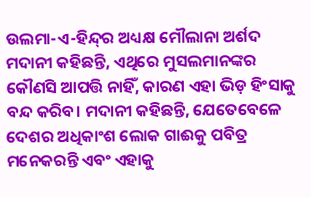ଉଲମା-ଏ-ହିନ୍ଦ୍‌ର ଅଧ୍ୟକ୍ଷ ମୌଲାନା ଅର୍ଶଦ ମଦାନୀ କହିଛନ୍ତି, ଏଥିରେ ମୁସଲମାନଙ୍କର କୌଣସି ଆପତ୍ତି ନାହିଁ, କାରଣ ଏହା ଭିଡ଼ ହିଂସାକୁ ବନ୍ଦ କରିବ। ମଦାନୀ କହିଛନ୍ତି, ଯେତେବେଳେ ଦେଶର ଅଧିକାଂଶ ଲୋକ ଗାଈକୁ ପବିତ୍ର ମନେକରନ୍ତି ଏବଂ ଏହାକୁ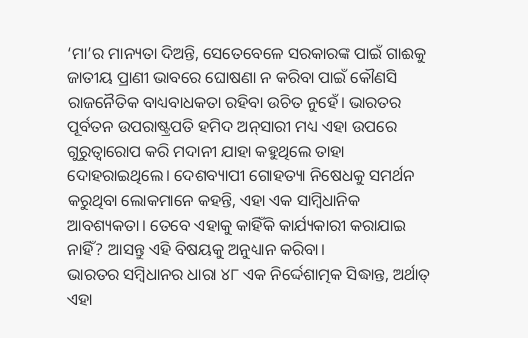‘ମା’ର ମାନ୍ୟତା ଦିଅନ୍ତି, ସେତେବେଳେ ସରକାରଙ୍କ ପାଇଁ ଗାଈକୁ ଜାତୀୟ ପ୍ରାଣୀ ଭାବରେ ଘୋଷଣା ନ କରିବା ପାଇଁ କୌଣସି ରାଜନୈତିକ ବାଧ୍ୟବାଧକତା ରହିବା ଉଚିତ ନୁହେଁ। ଭାରତର ପୂର୍ବତନ ଉପରାଷ୍ଟ୍ରପତି ହମିଦ ଅନ୍‌ସାରୀ ମଧ୍ୟ ଏହା ଉପରେ ଗୁରୁତ୍ୱାରୋପ କରି ମଦାନୀ ଯାହା କହୁଥିଲେ ତାହା ଦୋହରାଇଥିଲେ। ଦେଶବ୍ୟାପୀ ଗୋହତ୍ୟା ନିଷେଧକୁ ସମର୍ଥନ କରୁଥିବା ଲୋକମାନେ କହନ୍ତି, ଏହା ଏକ ସାମ୍ବିଧାନିକ ଆବଶ୍ୟକତା। ତେବେ ଏହାକୁ କାହିଁକି କାର୍ଯ୍ୟକାରୀ କରାଯାଇ ନାହିଁ? ଆସନ୍ତୁ ଏହି ବିଷୟକୁ ଅନୁଧ୍ୟାନ କରିବା।
ଭାରତର ସମ୍ବିଧାନର ଧାରା ୪୮ ଏକ ନିର୍ଦ୍ଦେଶାତ୍ମକ ସିଦ୍ଧାନ୍ତ, ଅର୍ଥାତ୍‌ ଏହା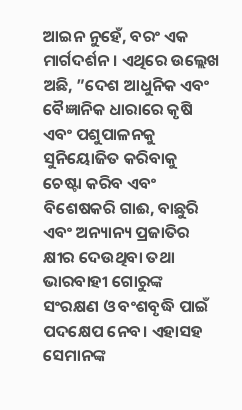ଆଇନ ନୁହେଁ, ବରଂ ଏକ ମାର୍ଗଦର୍ଶନ। ଏଥିରେ ଉଲ୍ଲେଖ ଅଛି, ”ଦେଶ ଆଧୁନିକ ଏବଂ ବୈଜ୍ଞାନିକ ଧାରାରେ କୃଷି ଏବଂ ପଶୁପାଳନକୁ ସୁନିୟୋଜିତ କରିବାକୁ ଚେଷ୍ଟା କରିବ ଏବଂ ବିଶେଷକରି ଗାଈ, ବାଛୁରି ଏବଂ ଅନ୍ୟାନ୍ୟ ପ୍ରଜାତିର କ୍ଷୀର ଦେଉଥିବା ତଥା ଭାରବାହୀ ଗୋରୁଙ୍କ ସଂରକ୍ଷଣ ଓ ବଂଶବୃଦ୍ଧି ପାଇଁ ପଦକ୍ଷେପ ନେବ। ଏହାସହ ସେମାନଙ୍କ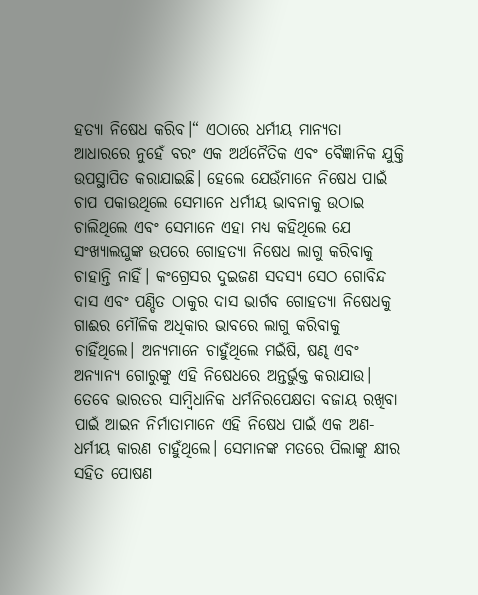ହତ୍ୟା ନିଷେଧ କରିବ।“ ଏଠାରେ ଧର୍ମୀୟ ମାନ୍ୟତା ଆଧାରରେ ନୁହେଁ ବରଂ ଏକ ଅର୍ଥନୈତିକ ଏବଂ ବୈଜ୍ଞାନିକ ଯୁକ୍ତି ଉପସ୍ଥାପିତ କରାଯାଇଛି। ହେଲେ ଯେଉଁମାନେ ନିଷେଧ ପାଇଁ ଚାପ ପକାଉଥିଲେ ସେମାନେ ଧର୍ମୀୟ ଭାବନାକୁ ଉଠାଇ ଚାଲିଥିଲେ ଏବଂ ସେମାନେ ଏହା ମଧ୍ୟ କହିଥିଲେ ଯେ ସଂଖ୍ୟାଲଘୁଙ୍କ ଉପରେ ଗୋହତ୍ୟା ନିଷେଧ ଲାଗୁ କରିବାକୁ ଚାହାନ୍ତି ନାହିଁ। କଂଗ୍ରେସର ଦୁଇଜଣ ସଦସ୍ୟ ସେଠ ଗୋବିନ୍ଦ ଦାସ ଏବଂ ପଣ୍ଡିତ ଠାକୁର ଦାସ ଭାର୍ଗବ ଗୋହତ୍ୟା ନିଷେଧକୁ ଗାଈର ମୌଳିକ ଅଧିକାର ଭାବରେ ଲାଗୁ କରିବାକୁ ଚାହିଁଥିଲେ। ଅନ୍ୟମାନେ ଚାହୁଁଥିଲେ ମଇଁଷି, ଷଣ୍ଢ ଏବଂ ଅନ୍ୟାନ୍ୟ ଗୋରୁଙ୍କୁ ଏହି ନିଷେଧରେ ଅନ୍ତର୍ଭୁକ୍ତ କରାଯାଉ। ତେବେ ଭାରତର ସାମ୍ବିଧାନିକ ଧର୍ମନିରପେକ୍ଷତା ବଜାୟ ରଖିବା ପାଇଁ ଆଇନ ନିର୍ମାତାମାନେ ଏହି ନିଷେଧ ପାଇଁ ଏକ ଅଣ-ଧର୍ମୀୟ କାରଣ ଚାହୁଁଥିଲେ। ସେମାନଙ୍କ ମତରେ ପିଲାଙ୍କୁ କ୍ଷୀର ସହିତ ପୋଷଣ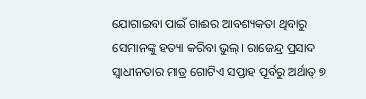ଯୋଗାଇବା ପାଇଁ ଗାଈର ଆବଶ୍ୟକତା ଥିବାରୁ ସେମାନଙ୍କୁ ହତ୍ୟା କରିବା ଭୁଲ୍‌। ରାଜେନ୍ଦ୍ର ପ୍ରସାଦ ସ୍ବାଧୀନତାର ମାତ୍ର ଗୋଟିଏ ସପ୍ତାହ ପୂର୍ବରୁ ଅର୍ଥାତ୍‌ ୭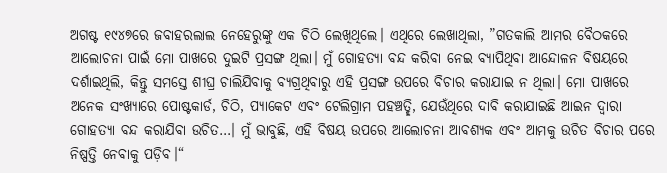ଅଗଷ୍ଟ ୧୯୪୭ରେ ଜବାହରଲାଲ ନେହେରୁଙ୍କୁ ଏକ ଚିଠି ଲେଖିଥିଲେ। ଏଥିରେ ଲେଖାଥିଲା, ”ଗତକାଲି ଆମର ବୈଠକରେ ଆଲୋଚନା ପାଇଁ ମୋ ପାଖରେ ଦୁଇଟି ପ୍ରସଙ୍ଗ ଥିଲା। ମୁଁ ଗୋହତ୍ୟା ବନ୍ଦ କରିବା ନେଇ ବ୍ୟାପିଥିବା ଆନ୍ଦୋଳନ ବିଷୟରେ ଦର୍ଶାଇଥିଲି, କିନ୍ତୁ ସମସ୍ତେ ଶୀଘ୍ର ଚାଲିଯିବାକୁ ବ୍ୟଗ୍ରଥିବାରୁ ଏହି ପ୍ରସଙ୍ଗ ଉପରେ ବିଚାର କରାଯାଇ ନ ଥିଲା। ମୋ ପାଖରେ ଅନେକ ସଂଖ୍ୟାରେ ପୋଷ୍ଟକାର୍ଡ, ଚିଠି, ପ୍ୟାକେଟ ଏବଂ ଟେଲିଗ୍ରାମ ପହଞ୍ଚତ୍ଛି, ଯେଉଁଥିରେ ଦାବି କରାଯାଇଛି ଆଇନ ଦ୍ୱାରା ଗୋହତ୍ୟା ବନ୍ଦ କରାଯିବା ଉଚିତ…। ମୁଁ ଭାବୁଛି, ଏହି ବିଷୟ ଉପରେ ଆଲୋଚନା ଆବଶ୍ୟକ ଏବଂ ଆମକୁ ଉଚିତ ବିଚାର ପରେ ନିଷ୍ପତ୍ତି ନେବାକୁ ପଡ଼ିବ।“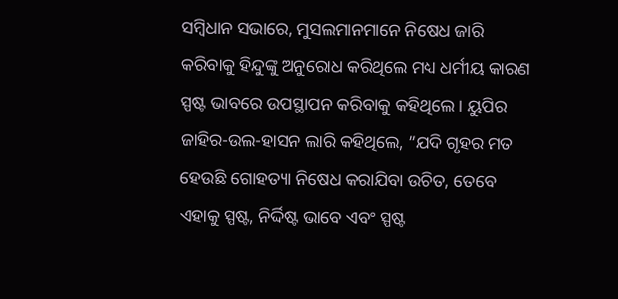ସମ୍ବିଧାନ ସଭାରେ, ମୁସଲମାନମାନେ ନିଷେଧ ଜାରି କରିବାକୁ ହିନ୍ଦୁଙ୍କୁ ଅନୁରୋଧ କରିଥିଲେ ମଧ୍ୟ ଧର୍ମୀୟ କାରଣ ସ୍ପଷ୍ଟ ଭାବରେ ଉପସ୍ଥାପନ କରିବାକୁ କହିଥିଲେ। ୟୁପିର ଜାହିର-ଉଲ-ହାସନ ଲାରି କହିଥିଲେ, ”ଯଦି ଗୃହର ମତ ହେଉଛି ଗୋହତ୍ୟା ନିଷେଧ କରାଯିବା ଉଚିତ, ତେବେ ଏହାକୁ ସ୍ପଷ୍ଟ, ନିର୍ଦ୍ଦିଷ୍ଟ ଭାବେ ଏବଂ ସ୍ପଷ୍ଟ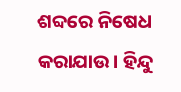ଶବ୍ଦରେ ନିଷେଧ କରାଯାଉ। ହିନ୍ଦୁ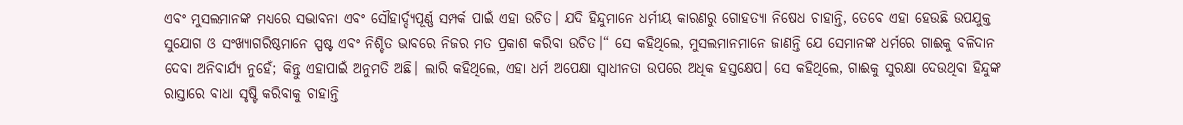ଏବଂ ମୁସଲମାନଙ୍କ ମଧ୍ୟରେ ସଦ୍ଭାବନା ଏବଂ ସୌହାର୍ଦ୍ଦ୍ୟପୂର୍ଣ୍ଣ ସମ୍ପର୍କ ପାଇଁ ଏହା ଉଚିତ। ଯଦି ହିନ୍ଦୁମାନେ ଧର୍ମୀୟ କାରଣରୁ ଗୋହତ୍ୟା ନିଷେଧ ଚାହାନ୍ତି, ତେବେ ଏହା ହେଉଛି ଉପଯୁକ୍ତ ସୁଯୋଗ ଓ ସଂଖ୍ୟାଗରିଷ୍ଠମାନେ ସ୍ପଷ୍ଟ ଏବଂ ନିଶ୍ଚିତ ଭାବରେ ନିଜର ମତ ପ୍ରକାଶ କରିବା ଉଚିତ।“ ସେ କହିଥିଲେ, ମୁସଲମାନମାନେ ଜାଣନ୍ତି ଯେ ସେମାନଙ୍କ ଧର୍ମରେ ଗାଈକୁ ବଳିଦାନ ଦେବା ଅନିବାର୍ଯ୍ୟ ନୁହେଁ; କିନ୍ତୁ ଏହାପାଇଁ ଅନୁମତି ଅଛି। ଲାରି କହିଥିଲେ, ଏହା ଧର୍ମ ଅପେକ୍ଷା ସ୍ବାଧୀନତା ଉପରେ ଅଧିକ ହସ୍ତକ୍ଷେପ। ସେ କହିଥିଲେ, ଗାଈକୁ ସୁରକ୍ଷା ଦେଉଥିବା ହିନ୍ଦୁଙ୍କ ରାସ୍ତାରେ ବାଧା ସୃଷ୍ଟି କରିବାକୁ ଚାହାନ୍ତି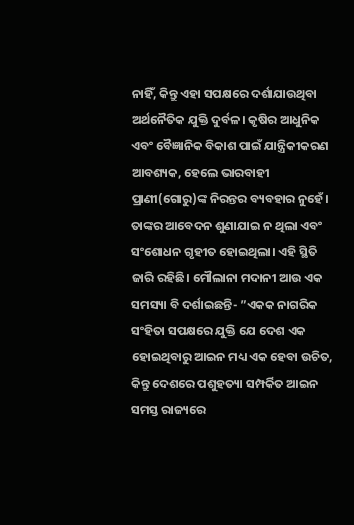ନାହିଁ, କିନ୍ତୁ ଏହା ସପକ୍ଷରେ ଦର୍ଶାଯାଉଥିବା ଅର୍ଥନୈତିକ ଯୁକ୍ତି ଦୁର୍ବଳ। କୃଷିର ଆଧୁନିକ ଏବଂ ବୈଜ୍ଞାନିକ ବିକାଶ ପାଇଁ ଯାନ୍ତ୍ରିକୀକରଣ ଆବଶ୍ୟକ, ହେଲେ ଭାରବାହୀ ପ୍ରାଣୀ(ଗୋରୁ)ଙ୍କ ନିରନ୍ତର ବ୍ୟବହାର ନୁହେଁ। ତାଙ୍କର ଆବେଦନ ଶୁଣାଯାଇ ନ ଥିଲା ଏବଂ ସଂଶୋଧନ ଗୃହୀତ ହୋଇଥିଲା। ଏହି ସ୍ଥିତି ଜାରି ରହିଛି। ମୌଲାନା ମଦାନୀ ଆଉ ଏକ ସମସ୍ୟା ବି ଦର୍ଶାଇଛନ୍ତି- ”ଏକକ ନାଗରିକ ସଂହିତା ସପକ୍ଷରେ ଯୁକ୍ତି ଯେ ଦେଶ ଏକ ହୋଇଥିବାରୁ ଆଇନ ମଧ୍ୟ ଏକ ହେବା ଉଚିତ, କିନ୍ତୁ ଦେଶରେ ପଶୁହତ୍ୟା ସମ୍ପର୍କିତ ଆଇନ ସମସ୍ତ ରାଜ୍ୟରେ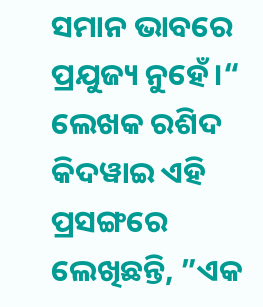ସମାନ ଭାବରେ ପ୍ରଯୁଜ୍ୟ ନୁହେଁ।“ ଲେଖକ ରଶିଦ କିଦୱାଇ ଏହି ପ୍ରସଙ୍ଗରେ ଲେଖିଛନ୍ତି, ”ଏକ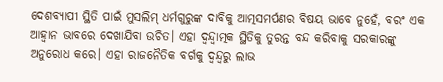ଦେଶବ୍ୟାପୀ ସ୍ଥିତି ପାଇଁ ମୁସଲିମ୍‌ ଧର୍ମଗୁରୁଙ୍କ ଦାବିକୁ ଆତ୍ମସମର୍ପଣର ବିଷୟ ଭାବେ ନୁହେଁ, ବରଂ ଏକ ଆହ୍ବାନ ଭାବରେ ଦେଖାଯିବା ଉଚିତ। ଏହା ଦ୍ୱନ୍ଦ୍ୱାତ୍ମକ ସ୍ଥିତିକୁ ତୁରନ୍ତ ବନ୍ଦ କରିବାକୁ ସରକାରଙ୍କୁ ଅନୁରୋଧ କରେ। ଏହା ରାଜନୈତିକ ବର୍ଗକୁ ଦ୍ୱନ୍ଦ୍ୱରୁ ଲାଭ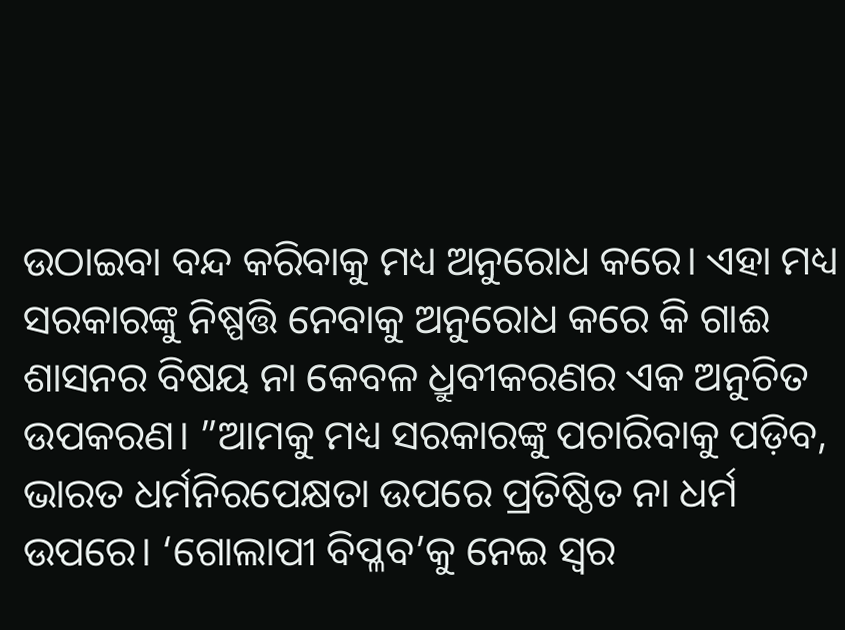ଉଠାଇବା ବନ୍ଦ କରିବାକୁ ମଧ୍ୟ ଅନୁରୋଧ କରେ। ଏହା ମଧ୍ୟ ସରକାରଙ୍କୁ ନିଷ୍ପତ୍ତି ନେବାକୁ ଅନୁରୋଧ କରେ କି ଗାଈ ଶାସନର ବିଷୟ ନା କେବଳ ଧ୍ରୁବୀକରଣର ଏକ ଅନୁଚିତ ଉପକରଣ। ”ଆମକୁ ମଧ୍ୟ ସରକାରଙ୍କୁ ପଚାରିବାକୁ ପଡ଼ିବ, ଭାରତ ଧର୍ମନିରପେକ୍ଷତା ଉପରେ ପ୍ରତିଷ୍ଠିତ ନା ଧର୍ମ ଉପରେ। ‘ଗୋଲାପୀ ବିପ୍ଳବ’କୁ ନେଇ ସ୍ବର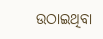ଉଠାଇଥିବା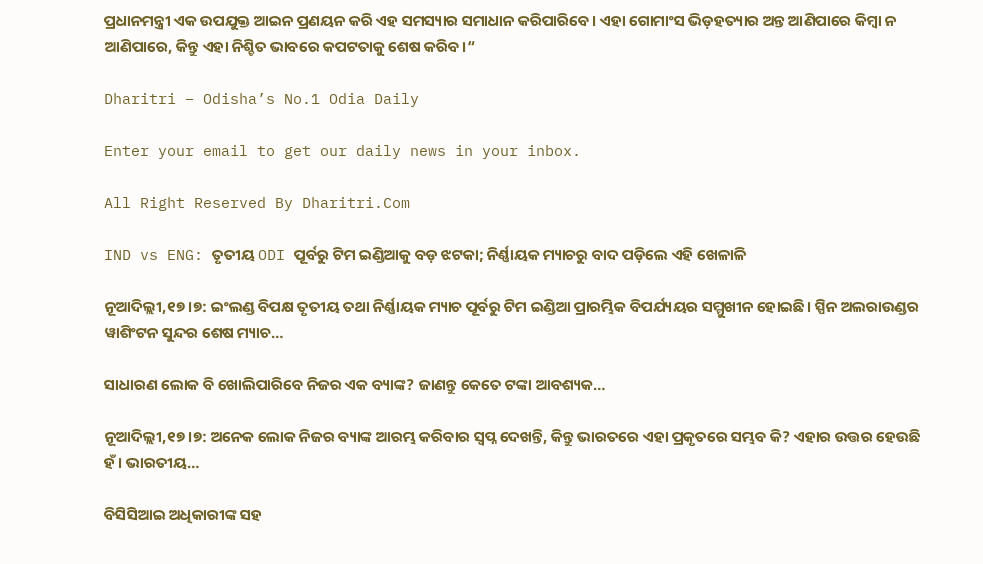ପ୍ରଧାନମନ୍ତ୍ରୀ ଏକ ଉପଯୁକ୍ତ ଆଇନ ପ୍ରଣୟନ କରି ଏହ ସମସ୍ୟାର ସମାଧାନ କରିପାରିବେ। ଏହା ଗୋମାଂସ ଭିଡ଼ହତ୍ୟାର ଅନ୍ତ ଆଣିପାରେ କିମ୍ବା ନ ଆଣିପାରେ, କିନ୍ତୁ ଏହା ନିଶ୍ଚିତ ଭାବରେ କପଟତାକୁ ଶେଷ କରିବ।“

Dharitri – Odisha’s No.1 Odia Daily

Enter your email to get our daily news in your inbox.

All Right Reserved By Dharitri.Com

IND vs ENG: ତୃତୀୟ ODI ପୂର୍ବରୁ ଟିମ ଇଣ୍ଡିଆକୁ ବଡ଼ ଝଟକା; ନିର୍ଣ୍ଣାୟକ ମ୍ୟାଚରୁ ବାଦ ପଡ଼ିଲେ ଏହି ଖେଳାଳି

ନୂଆଦିଲ୍ଲୀ,୧୭।୭: ଇଂଲଣ୍ଡ ବିପକ୍ଷ ତୃତୀୟ ତଥା ନିର୍ଣ୍ଣାୟକ ମ୍ୟାଚ ପୂର୍ବରୁ ଟିମ ଇଣ୍ଡିଆ ପ୍ରାରମ୍ଭିକ ବିପର୍ଯ୍ୟୟର ସମ୍ମୁଖୀନ ହୋଇଛି। ସ୍ପିନ ଅଲରାଉଣ୍ଡର ୱାଶିଂଟନ ସୁନ୍ଦର ଶେଷ ମ୍ୟାଚ…

ସାଧାରଣ ଲୋକ ବି ଖୋଲିପାରିବେ ନିଜର ଏକ ବ୍ୟାଙ୍କ? ଜାଣନ୍ତୁ କେତେ ଟଙ୍କା ଆବଶ୍ୟକ…

ନୂଆଦିଲ୍ଲୀ,୧୭।୭: ଅନେକ ଲୋକ ନିଜର ବ୍ୟାଙ୍କ ଆରମ୍ଭ କରିବାର ସ୍ୱପ୍ନ ଦେଖନ୍ତି, କିନ୍ତୁ ଭାରତରେ ଏହା ପ୍ରକୃତରେ ସମ୍ଭବ କି? ଏହାର ଉତ୍ତର ହେଉଛି ହଁ। ଭାରତୀୟ…

ବିସିସିଆଇ ଅଧିକାରୀଙ୍କ ସହ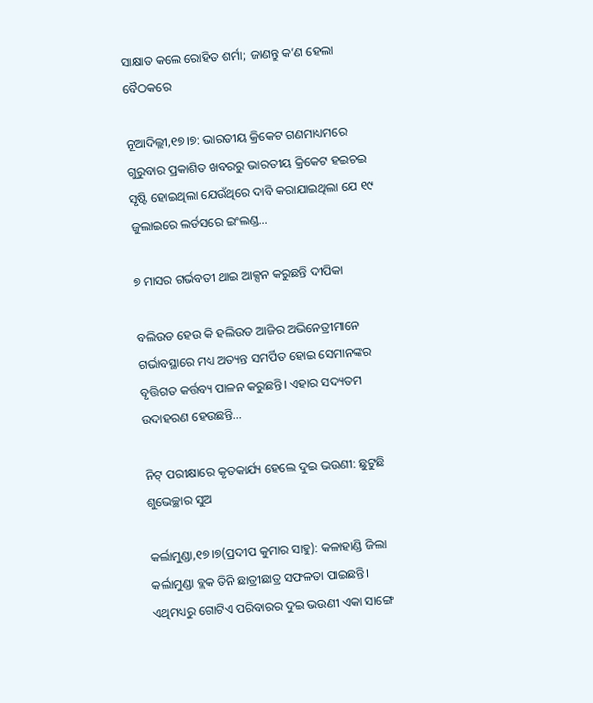ସାକ୍ଷାତ କଲେ ରୋହିତ ଶର୍ମା; ଜାଣନ୍ତୁ କ’ଣ ହେଲା ବୈଠକରେ

ନୂଆଦିଲ୍ଲୀ,୧୭।୭: ଭାରତୀୟ କ୍ରିକେଟ ଗଣମାଧ୍ୟମରେ ଗୁରୁବାର ପ୍ରକାଶିତ ଖବରରୁ ଭାରତୀୟ କ୍ରିକେଟ ହଇଚଇ ସୃଷ୍ଟି ହୋଇଥିଲା ଯେଉଁଥିରେ ଦାବି କରାଯାଇଥିଲା ଯେ ୧୯ ଜୁଲାଇରେ ଲର୍ଡସରେ ଇଂଲଣ୍ଡ…

୭ ମାସର ଗର୍ଭବତୀ ଥାଇ ଆକ୍ସନ କରୁଛନ୍ତି ଦୀପିକା

ବଲିଉଡ ହେଉ କି ହଲିଉଡ ଆଜିର ଅଭିନେତ୍ରୀମାନେ ଗର୍ଭାବସ୍ଥାରେ ମଧ୍ୟ ଅତ୍ୟନ୍ତ ସମର୍ପିତ ହୋଇ ସେମାନଙ୍କର ବୃତ୍ତିଗତ କର୍ତ୍ତବ୍ୟ ପାଳନ କରୁଛନ୍ତି। ଏହାର ସଦ୍ୟତମ ଉଦାହରଣ ହେଉଛନ୍ତି…

ନିଟ୍‌ ପରୀକ୍ଷାରେ କୃତକାର୍ଯ୍ୟ ହେଲେ ଦୁଇ ଭଉଣୀ: ଛୁଟୁଛି ଶୁଭେଚ୍ଛାର ସୁଅ

କର୍ଲାମୁଣ୍ଡା,୧୭।୭(ପ୍ରଦୀପ କୁମାର ସାହୁ): କଳାହାଣ୍ଡି ଜିଲା କର୍ଲାମୁଣ୍ଡା ବ୍ଲକ ତିନି ଛାତ୍ରୀଛାତ୍ର ସଫଳତା ପାଇଛନ୍ତି। ଏଥିମଧ୍ୟରୁ ଗୋଟିଏ ପରିବାରର ଦୁଇ ଭଉଣୀ ଏକା ସାଙ୍ଗେ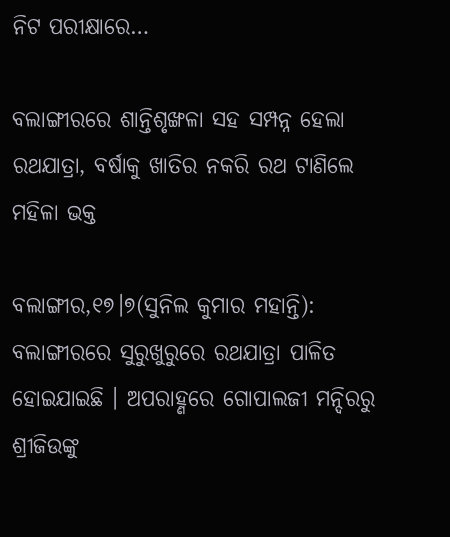ନିଟ ପରୀକ୍ଷାରେ…

ବଲାଙ୍ଗୀରରେ ଶାନ୍ତିଶୃଙ୍ଖଳା ସହ ସମ୍ପନ୍ନ ହେଲା ରଥଯାତ୍ରା, ବର୍ଷାକୁ ଖାତିର ନକରି ରଥ ଟାଣିଲେ ମହିଳା ଭକ୍ତ

ବଲାଙ୍ଗୀର,୧୭।୭(ସୁନିଲ କୁମାର ମହାନ୍ତି): ବଲାଙ୍ଗୀରରେ ସୁରୁଖୁରୁରେ ରଥଯାତ୍ରା ପାଳିତ ହୋଇଯାଇଛି । ଅପରାହ୍ଣରେ ଗୋପାଲଜୀ ମନ୍ଦିରରୁ ଶ୍ରୀଜିଉଙ୍କୁ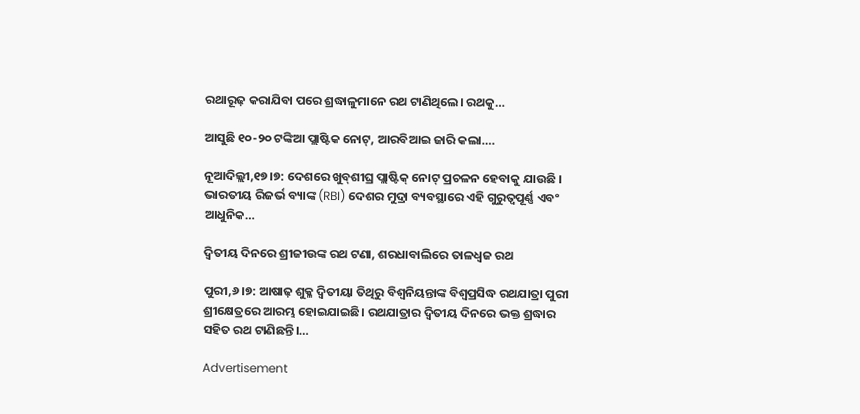ରଥାରୂଢ଼ କରାଯିବା ପରେ ଶ୍ରଦ୍ଧାଳୁମାନେ ରଥ ଟାଣିଥିଲେ। ରଥକୁ…

ଆସୁଛି ୧୦-୨୦ ଟଙ୍କିଆ ପ୍ଲାଷ୍ଟିକ ନୋଟ୍, ଆରବିଆଇ ଜାରି କଲା….

ନୂଆଦିଲ୍ଲୀ,୧୭।୭: ଦେଶରେ ଖୁବ୍‌ଶୀଘ୍ର ପ୍ଲାଷ୍ଟିକ୍ ନୋଟ୍ ପ୍ରଚଳନ ହେବାକୁ ଯାଉଛି । ଭାରତୀୟ ରିଜର୍ଭ ବ୍ୟାଙ୍କ (RBI) ଦେଶର ମୁଦ୍ରା ବ୍ୟବସ୍ଥାରେ ଏହି ଗୁରୁତ୍ୱପୂର୍ଣ୍ଣ ଏବଂ ଆଧୁନିକ…

ଦ୍ୱିତୀୟ ଦିନରେ ଶ୍ରୀଜୀଉଙ୍କ ରଥ ଟଣା, ଶରଧାବାଲିରେ ତାଳଧ୍ବଜ ରଥ

ପୁରୀ,୬।୭: ଆଷାଢ଼ ଶୁକ୍ଳ ଦ୍ୱିତୀୟା ତିଥିରୁ ବିଶ୍ୱନିୟନ୍ତାଙ୍କ ବିଶ୍ୱପ୍ରସିଦ୍ଧ ରଥଯାତ୍ରା ପୁରୀ ଶ୍ରୀକ୍ଷେତ୍ରରେ ଆରମ୍ଭ ହୋଇଯାଇଛି। ରଥଯାତ୍ରାର ଦ୍ୱିତୀୟ ଦିନରେ ଭକ୍ତ ଶ୍ରଦ୍ଧାର ସହିତ ରଥ ଟାଣିଛନ୍ତି।…

Advertisement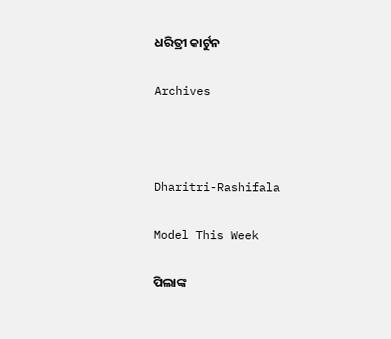ଧରିତ୍ରୀ କାର୍ଟୁନ

Archives



Dharitri-Rashifala

Model This Week

ପିଲାଙ୍କ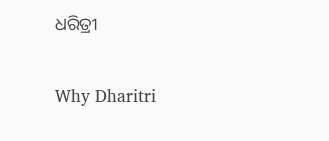ଧରିତ୍ରୀ

Why Dharitri